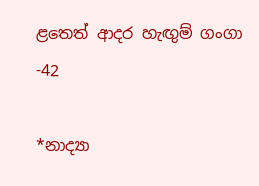ළතෙත් ආදර හැඟුම් ගංගා -42

*නාද්‍යා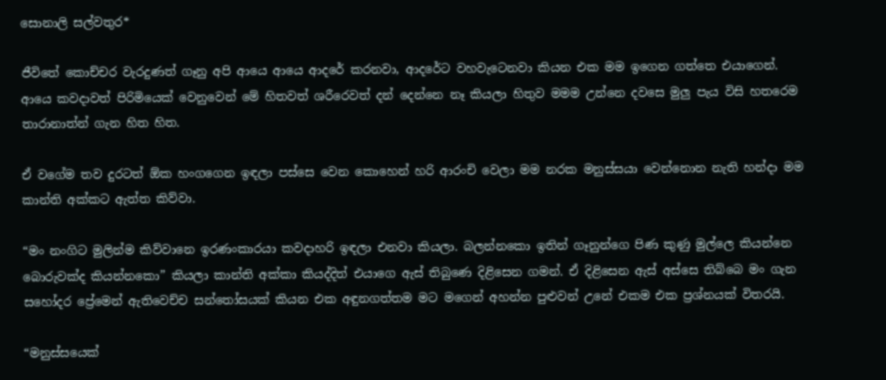සොනාලි සල්වතුර*

ජීවිතේ කොච්චර වැරදුණත් ගෑනු අපි ආයෙ ආයෙ ආදරේ කරනවා, ආදරේට වහවැටෙනවා කියන එක මම ඉගෙන ගත්තෙ එයාගෙන්. ආයෙ කවදාවත් පිරිමියෙක් වෙනුවෙන් මේ හිතවත් ශරීරෙවත් දන් දෙන්නෙ නෑ කියලා හිතුව මමම උන්නෙ දවසෙ මුලු පැය විසි හතරෙම තාරානාත්න් ගැන හිත හිත.

ඒ වගේම තව දුරටත් ඕක හංගගෙන ඉඳලා පස්සෙ වෙන කොහෙන් හරි ආරංචි වෙලා මම නරක මනුස්සයා වෙන්නොන නැති හන්දා මම කාන්ති අක්කට ඇත්ත කිව්වා.

“මං නංගිට මුලින්ම කිව්වානෙ ඉරණංකාරයා කවදාහරි ඉඳලා එනවා කියලා. බලන්නකො ඉතින් ගෑනුන්ගෙ පිණ කුණු මුල්ලෙ කියන්නෙ බොරුවක්ද කියන්නකො” කියලා කාන්ති අක්කා කියද්දිත් එයාගෙ ඇස් තිබුණෙ දිළිසෙන ගමන්. ඒ දිළිසෙන ඇස් අස්සෙ තිබ්බෙ මං ගැන සහෝදර ප්‍රේමෙන් ඇතිවෙච්ච සන්තෝසයක් කියන එක අඳුනගත්තම මට මගෙන් අහන්න පුළුවන් උනේ එකම එක ප්‍රශ්නයක් විතරයි.

“මනුස්සයෙක්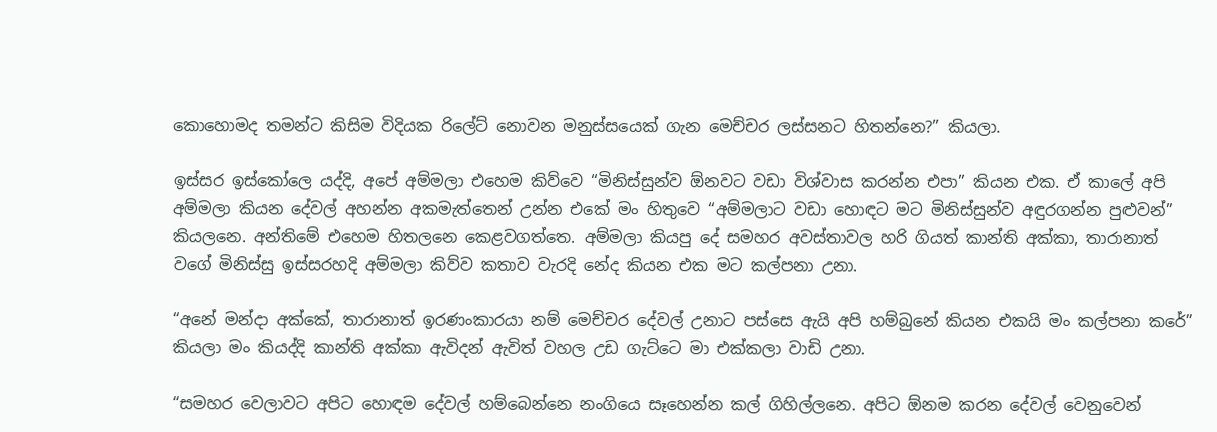කොහොමද තමන්ට කිසිම විදියක රිලේට් නොවන මනුස්සයෙක් ගැන මෙච්චර ලස්සනට හිතන්නෙ?” කියලා.

ඉස්සර ඉස්කෝලෙ යද්දි, අපේ අම්මලා එහෙම කිව්වෙ “මිනිස්සුන්ව ඕනවට වඩා විශ්වාස කරන්න එපා” කියන එක. ඒ කාලේ අපි අම්මලා කියන දේවල් අහන්න අකමැත්තෙන් උන්න එකේ මං හිතුවෙ “අම්මලාට වඩා හොඳට මට මිනිස්සුන්ව අඳුරගන්න පුළුවන්” කියලනෙ. අන්තිමේ එහෙම හිතලනෙ කෙළවගත්තෙ. අම්මලා කියපු දේ සමහර අවස්තාවල හරි ගියත් කාන්ති අක්කා, තාරානාත් වගේ මිනිස්සු ඉස්සරහදි අම්මලා කිව්ව කතාව වැරදි නේද කියන එක මට කල්පනා උනා.

“අනේ මන්දා අක්කේ, තාරානාත් ඉරණංකාරයා නම් මෙච්චර දේවල් උනාට පස්සෙ ඇයි අපි හම්බුනේ කියන එකයි මං කල්පනා කරේ” කියලා මං කියද්දි කාන්ති අක්කා ඇවිදන් ඇවිත් වහල උඩ ගැට්ටෙ මා එක්කලා වාඩි උනා.

“සමහර වෙලාවට අපිට හොඳම දේවල් හම්බෙන්නෙ නංගියෙ සෑහෙන්න කල් ගිහිල්ලනෙ. අපිට ඕනම කරන දේවල් වෙනුවෙන්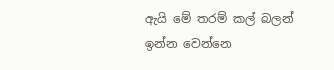ඇයි මේ තරම් කල් බලන් ඉන්න වෙන්නෙ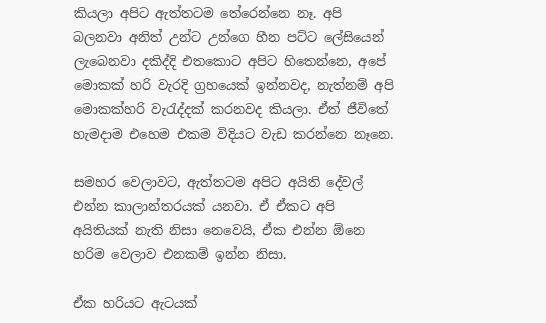කියලා අපිට ඇත්තටම තේරෙන්නෙ නෑ. අපි බලනවා අනිත් උන්ට උන්ගෙ හීන පට්ට ලේසියෙන් ලැබෙනවා දකිද්දි එතකොට අපිට හිතෙන්නෙ, අපේ මොකක් හරි වැරදි ග්‍රහයෙක් ඉන්නවද, නැත්නම් අපි මොකක්හරි වැරැද්දක් කරනවද කියලා. ඒත් ජීවිතේ හැමදාම එහෙම එකම විදියට වැඩ කරන්නෙ නෑනෙ.

සමහර වෙලාවට, ඇත්තටම අපිට අයිති දේවල් එන්න කාලාන්තරයක් යනවා. ඒ ඒකට අපි අයිතියක් නැති නිසා නෙවෙයි, ඒක එන්න ඕනෙ හරිම වෙලාව එනකම් ඉන්න නිසා.

ඒක හරියට ඇටයක්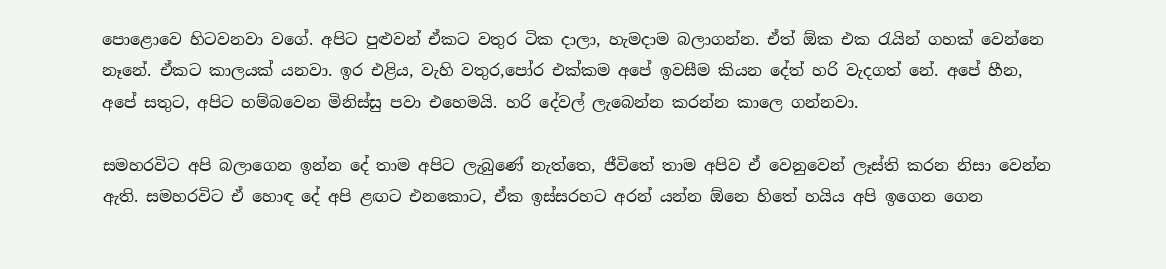පොළොවෙ හිටවනවා වගේ. අපිට පුළුවන් ඒකට වතුර ටික දාලා, හැමදාම බලාගන්න. ඒත් ඕක එක රැයින් ගහක් වෙන්නෙ නෑනේ. ඒකට කාලයක් යනවා. ඉර එළිය, වැහි වතුර,පෝර එක්කම අපේ ඉවසීම කියන දේත් හරි වැදගත් නේ. අපේ හීන, අපේ සතුට, අපිට හම්බවෙන මිනිස්සු පවා එහෙමයි. හරි දේවල් ලැබෙන්න කරන්න කාලෙ ගන්නවා.

සමහරවිට අපි බලාගෙන ඉන්න දේ තාම අපිට ලැබුණේ නැත්තෙ, ජීවිතේ තාම අපිව ඒ වෙනුවෙන් ලෑස්ති කරන නිසා වෙන්න ඇති. සමහරවිට ඒ හොඳ දේ අපි ළඟට එනකොට, ඒක ඉස්සරහට අරන් යන්න ඕනෙ හිතේ හයිය අපි ඉගෙන ගෙන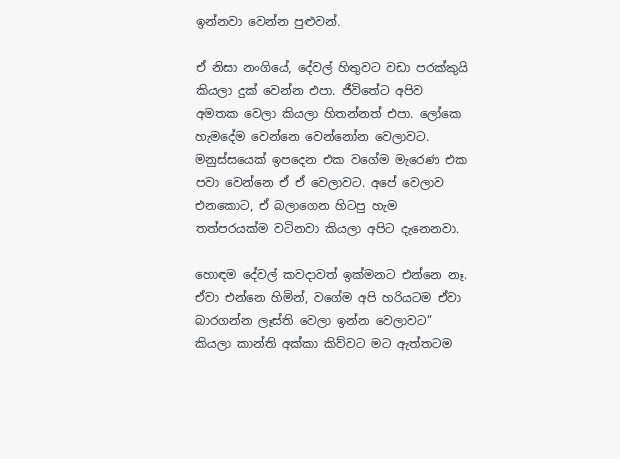ඉන්නවා වෙන්න පුළුවන්.

ඒ නිසා නංගියේ, දේවල් හිතුවට වඩා පරක්කුයි කියලා දුක් වෙන්න එපා. ජීවිතේට අපිව අමතක වෙලා කියලා හිතන්නත් එපා. ලෝකෙ හැමදේම වෙන්නෙ වෙන්නෝන වෙලාවට. මනුස්සයෙක් ඉපදෙන එක වගේම මැරෙණ එක පවා වෙන්නෙ ඒ ඒ වෙලාවට. අපේ වෙලාව එනකොට, ඒ බලාගෙන හිටපු හැම තත්පරයක්ම වටිනවා කියලා අපිට දැනෙනවා.

හොඳම දේවල් කවදාවත් ඉක්මනට එන්නෙ නෑ. ඒවා එන්නෙ හිමින්, වගේම අපි හරියටම ඒවා බාරගන්න ලෑස්ති වෙලා ඉන්න වෙලාවට” කියලා කාන්ති අක්කා කිව්වට මට ඇත්තටම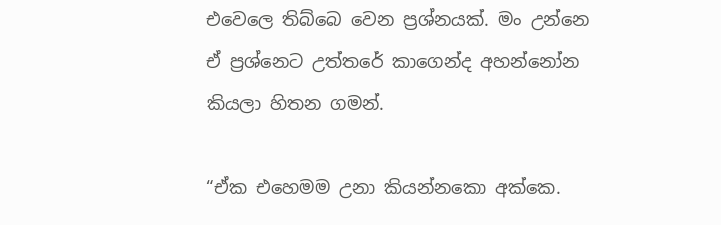එවෙලෙ තිබ්බෙ වෙන ප්‍රශ්නයක්. මං උන්නෙ ඒ ප්‍රශ්නෙට උත්තරේ කාගෙන්ද අහන්නෝන කියලා හිතන ගමන්.

“ඒක එහෙමම උනා කියන්නකො අක්කෙ.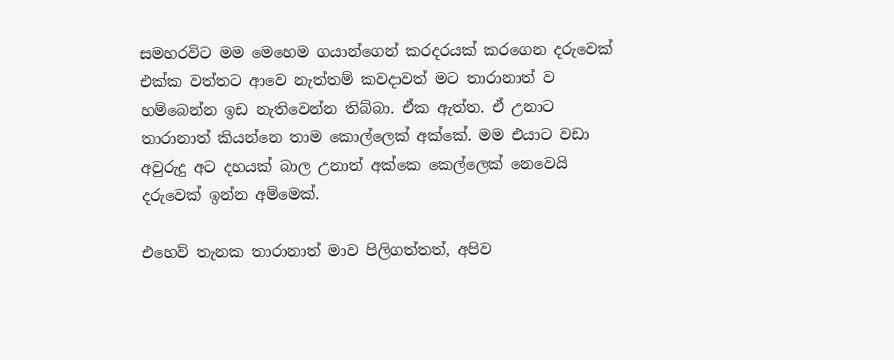සමහරවිට මම මෙහෙම ගයාන්ගෙන් කරදරයක් කරගෙන දරුවෙක් එක්ක වත්තට ආවෙ නැත්තම් කවදාවත් මට තාරානාත් ව හම්බෙන්න ඉඩ නැතිවෙන්න තිබ්බා. ඒක ඇත්ත. ඒ උනාට තාරානාත් කියන්නෙ තාම කොල්ලෙක් අක්කේ. මම එයාට වඩා අවුරුදු අට දහයක් බාල උනාත් අක්කෙ කෙල්ලෙක් නෙවෙයි දරුවෙක් ඉන්න අම්මෙක්.

එහෙව් තැනක තාරානාත් මාව පිලිගත්තත්, අපිව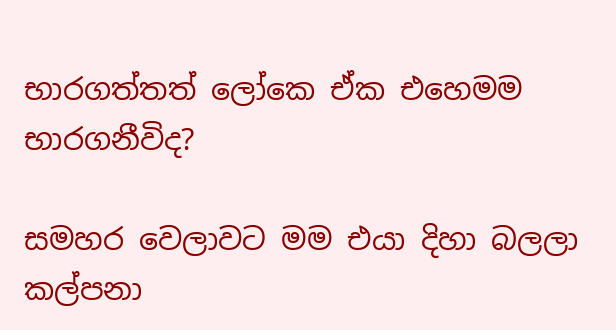භාරගත්තත් ලෝකෙ ඒක එහෙමම භාරගනීවිද?

සමහර වෙලාවට මම එයා දිහා බලලා කල්පනා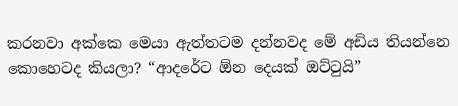කරනවා අක්කෙ මෙයා ඇත්තටම දන්නවද මේ අඩිය තියන්නෙ කොහෙටද කියලා? “ආදරේට ඕන දෙයක් ඔට්ටුයි”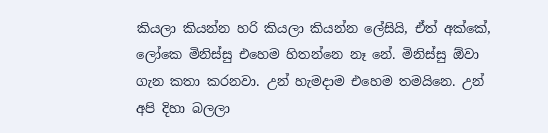කියලා කියන්න හරි කියලා කියන්න ලේසියි, ඒත් අක්කේ, ලෝකෙ මිනිස්සු එහෙම හිතන්නෙ නෑ නේ. මිනිස්සු ඕවා ගැන කතා කරනවා. උන් හැමදාම එහෙම තමයිනෙ. උන් අපි දිහා බලලා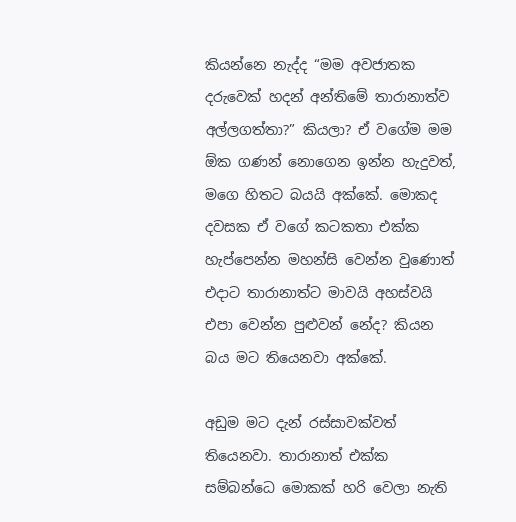කියන්නෙ නැද්ද “මම අවජාතක දරුවෙක් හදන් අන්තිමේ තාරානාත්ව අල්ලගත්තා?” කියලා? ඒ වගේම මම ඕක ගණන් නොගෙන ඉන්න හැදුවත්, මගෙ හිතට බයයි අක්කේ. මොකද දවසක ඒ වගේ කටකතා එක්ක හැප්පෙන්න මහන්සි වෙන්න වුණොත් එදාට තාරානාත්ට මාවයි අහස්වයි එපා වෙන්න පුළුවන් නේද? කියන බය මට තියෙනවා අක්කේ.

අඩුම මට දැන් රස්සාවක්වත් තියෙනවා. තාරානාත් එක්ක සම්බන්ධෙ මොකක් හරි වෙලා නැති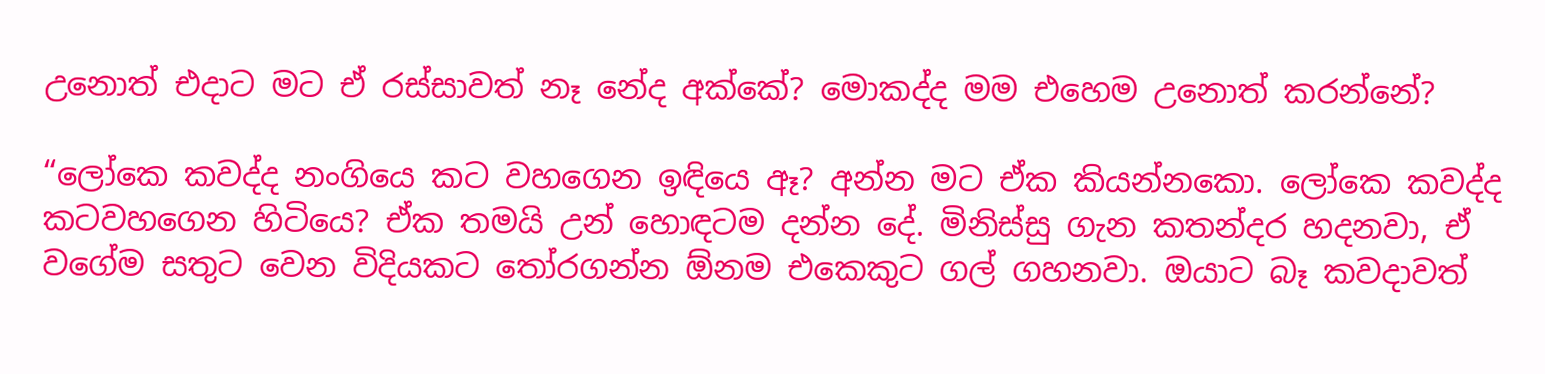උනොත් එදාට මට ඒ රස්සාවත් නෑ නේද අක්කේ? මොකද්ද මම එහෙම උනොත් කරන්නේ?

“ලෝකෙ කවද්ද නංගියෙ කට වහගෙන ඉඳියෙ ඈ? අන්න මට ඒක කියන්නකො. ලෝකෙ කවද්ද කටවහගෙන හිටියෙ? ඒක තමයි උන් හොඳටම දන්න දේ. මිනිස්සු ගැන කතන්දර හදනවා, ඒ වගේම සතුට වෙන විදියකට තෝරගන්න ඕනම එකෙකුට ගල් ගහනවා. ඔයාට බෑ කවදාවත්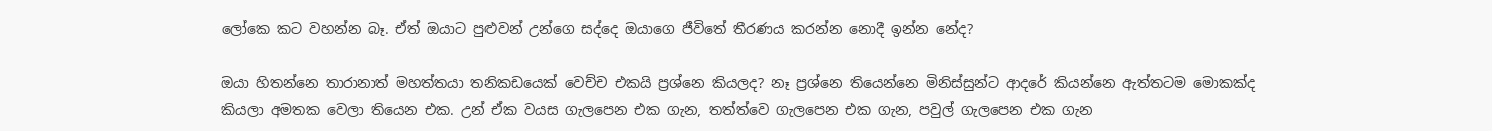ලෝකෙ කට වහන්න බෑ. ඒත් ඔයාට පුළුවන් උන්ගෙ සද්දෙ ඔයාගෙ ජීවිතේ තීරණය කරන්න නොදී ඉන්න නේද?

ඔයා හිතන්නෙ තාරානාත් මහත්තයා තනිකඩයෙක් වෙච්ච එකයි ප්‍රශ්නෙ කියලද? නෑ ප්‍රශ්නෙ තියෙන්නෙ මිනිස්සුන්ට ආදරේ කියන්නෙ ඇත්තටම මොකක්ද කියලා අමතක වෙලා තියෙන එක. උන් ඒක වයස ගැලපෙන එක ගැන, තත්ත්වෙ ගැලපෙන එක ගැන, පවුල් ගැලපෙන එක ගැන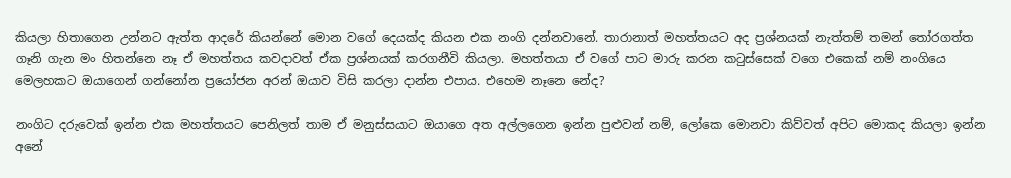කියලා හිතාගෙන උන්නට ඇත්ත ආදරේ කියන්නේ මොන වගේ දෙයක්ද කියන එක නංගි දන්නවානේ. තාරානාත් මහත්තයට අද ප්‍රශ්නයක් නැත්තම් තමන් තෝරගත්ත ගෑනි ගැන මං හිතන්නෙ නෑ ඒ මහත්තය කවදාවත් ඒක ප්‍රශ්නයක් කරගනීවි කියලා. මහත්තයා ඒ වගේ පාට මාරු කරන කටුස්සෙක් වගෙ එකෙක් නම් නංගියෙ මෙලහකට ඔයාගෙන් ගන්නෝන ප්‍රයෝජන අරන් ඔයාව විසි කරලා දාන්න එපාය. එහෙම නෑනෙ නේද?

නංගිට දරුවෙක් ඉන්න එක මහත්තයට පෙනිලත් තාම ඒ මනුස්සයාට ඔයාගෙ අත අල්ලගෙන ඉන්න පුළුවන් නම්, ලෝකෙ මොනවා කිව්වත් අපිට මොකද කියලා ඉන්න අනේ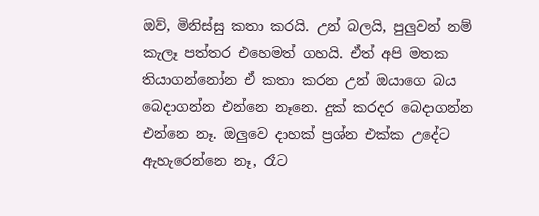ඔව්, මිනිස්සු කතා කරයි. උන් බලයි, පුලුවන් නම් කැලෑ පත්තර එහෙමත් ගහයි. ඒත් අපි මතක තියාගන්නෝන ඒ කතා කරන උන් ඔයාගෙ බය බෙදාගන්න එන්නෙ නෑනෙ. දුක් කරදර බෙදාගන්න එන්නෙ නෑ. ඔලුවෙ දාහක් ප්‍රශ්න එක්ක උදේට ඇහැරෙන්නෙ නෑ, රෑට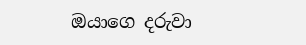ඔයාගෙ දරුවා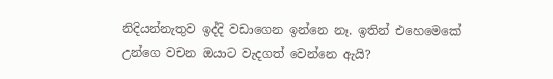නිදියන්නැතුව ඉද්දි වඩාගෙන ඉන්නෙ නෑ. ඉතින් එහෙමෙකේ උන්ගෙ වචන ඔයාට වැදගත් වෙන්නෙ ඇයි?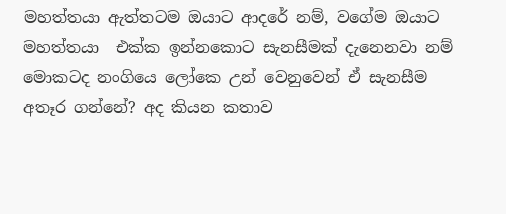මහත්තයා ඇත්තටම ඔයාට ආදරේ නම්, වගේම ඔයාට මහත්තයා  එක්ක ඉන්නකොට සැනසීමක් දැනෙනවා නම් මොකටද නංගියෙ ලෝකෙ උන් වෙනුවෙන් ඒ සැනසීම අතෑර ගන්නේ? අද කියන කතාව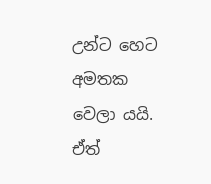උන්ට හෙට අමතක වෙලා යයි. ඒත්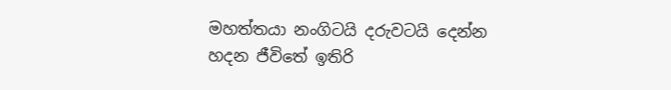මහත්තයා නංගිටයි දරුවටයි දෙන්න හදන ජීවිතේ ඉතිරි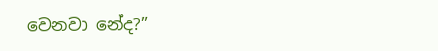වෙනවා නේද?”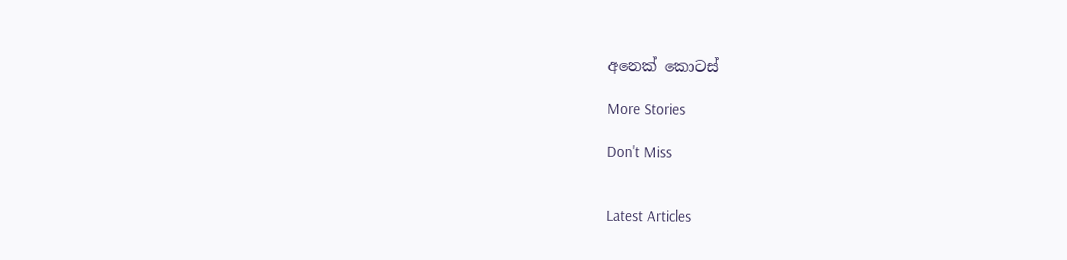අනෙක් කොටස්

More Stories

Don't Miss


Latest Articles